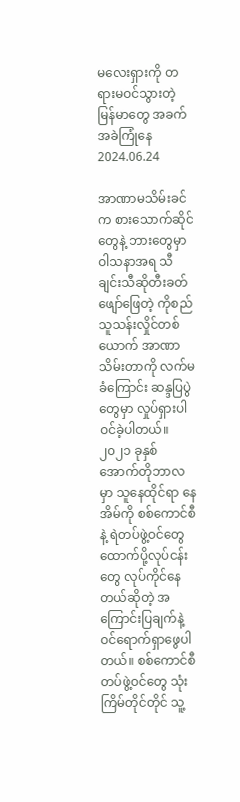မလေးရှားကို တရားမဝင်သွားတဲ့ မြန်မာတွေ အခက်အခဲကြုံနေ
2024.06.24

အာဏာမသိမ်းခင်က စားသောက်ဆိုင်တွေနဲ့ ဘားတွေမှာ ဝါသနာအရ သီချင်းသီဆိုတီးခတ်ဖျော်ဖြေတဲ့ ကိုစည်သူသန်းလှိုင်တစ်ယောက် အာဏာသိမ်းတာကို လက်မခံကြောင်း ဆန္ဒပြပွဲတွေမှာ လှုပ်ရှားပါဝင်ခဲ့ပါတယ်။
၂၀၂၁ ခုနှစ် အောက်တိုဘာလမှာ သူနေထိုင်ရာ နေအိမ်ကို စစ်ကောင်စီနဲ့ ရဲတပ်ဖွဲ့ဝင်တွေ ထောက်ပို့လုပ်ငန်းတွေ လုပ်ကိုင်နေတယ်ဆိုတဲ့ အကြောင်းပြချက်နဲ့ ဝင်ရောက်ရှာဖွေပါတယ်။ စစ်ကောင်စီတပ်ဖွဲ့ဝင်တွေ သုံးကြိမ်တိုင်တိုင် သူ့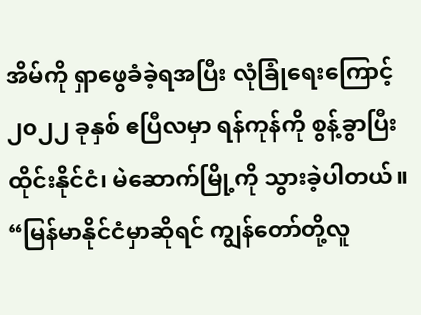အိမ်ကို ရှာဖွေခံခဲ့ရအပြီး လုံခြုံရေးကြောင့် ၂၀၂၂ ခုနှစ် ဧပြီလမှာ ရန်ကုန်ကို စွန့်ခွာပြီး ထိုင်းနိုင်ငံ၊ မဲဆောက်မြို့ကို သွားခဲ့ပါတယ်။
“မြန်မာနိုင်ငံမှာဆိုရင် ကျွန်တော်တို့လူ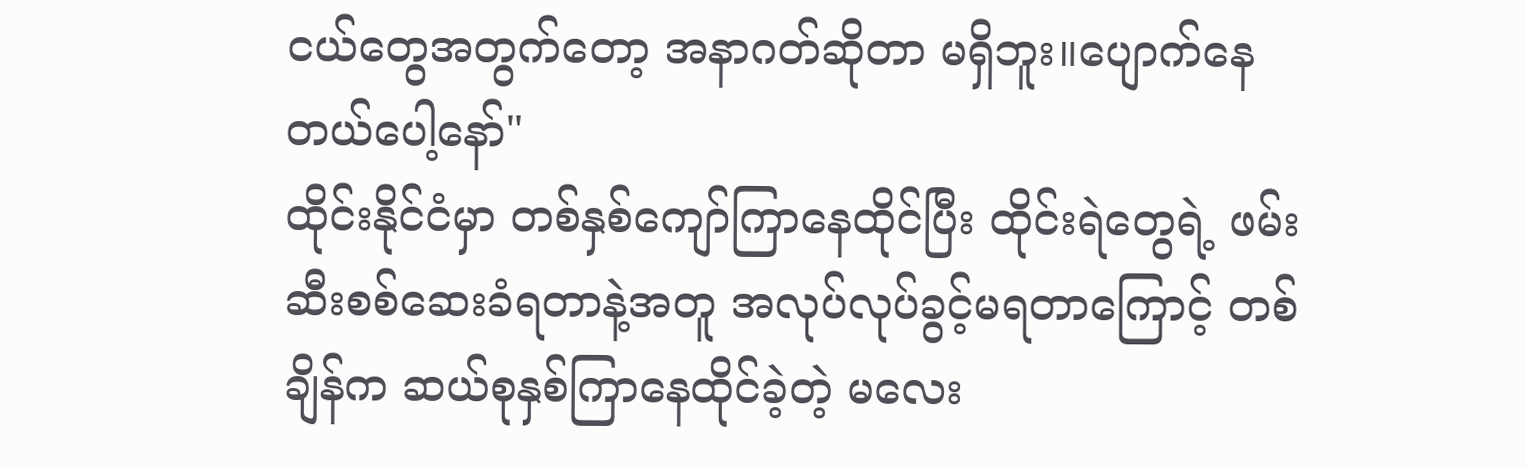ငယ်တွေအတွက်တော့ အနာဂတ်ဆိုတာ မရှိဘူး။ပျောက်နေတယ်ပေါ့နော်"
ထိုင်းနိုင်ငံမှာ တစ်နှစ်ကျော်ကြာနေထိုင်ပြီး ထိုင်းရဲတွေရဲ့ ဖမ်းဆီးစစ်ဆေးခံရတာနဲ့အတူ အလုပ်လုပ်ခွင့်မရတာကြောင့် တစ်ချိန်က ဆယ်စုနှစ်ကြာနေထိုင်ခဲ့တဲ့ မလေး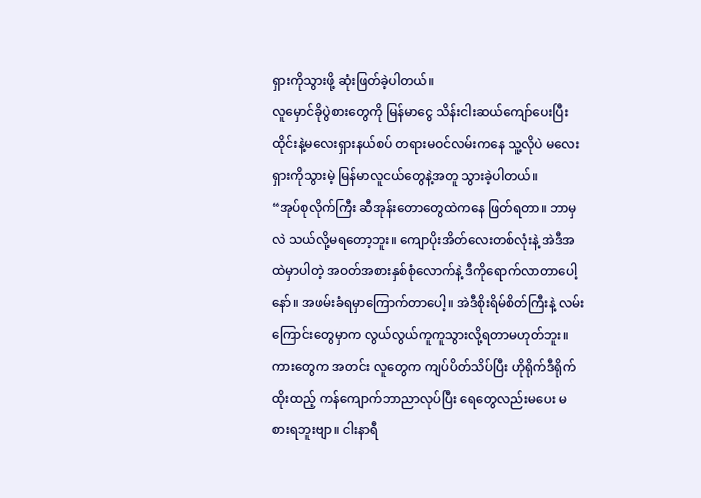ရှားကိုသွားဖို့ ဆုံးဖြတ်ခဲ့ပါတယ်။
လူမှောင်ခိုပွဲစားတွေကို မြန်မာငွေ သိန်းငါးဆယ်ကျော်ပေးပြီး ထိုင်းနဲ့မလေးရှားနယ်စပ် တရားမဝင်လမ်းကနေ သူ့လိုပဲ မလေးရှားကိုသွားမဲ့ မြန်မာလူငယ်တွေနဲ့အတူ သွားခဲ့ပါတယ်။
“အုပ်စုလိုက်ကြီး ဆီအုန်းတောတွေထဲကနေ ဖြတ်ရတာ။ ဘာမှလဲ သယ်လို့မရတော့ဘူး။ ကျောပိုးအိတ်လေးတစ်လုံးနဲ့ အဲဒီအထဲမှာပါတဲ့ အဝတ်အစားနှစ်စုံလောက်နဲ့ ဒီကိုရောက်လာတာပေါ့နော်။ အဖမ်းခံရမှာကြောက်တာပေါ့။ အဲဒီစိုးရိမ်စိတ်ကြီးနဲ့ လမ်းကြောင်းတွေမှာက လွယ်လွယ်ကူကူသွားလို့ရတာမဟုတ်ဘူး။ ကားတွေက အတင်း လူတွေက ကျပ်ပိတ်သိပ်ပြီး ဟိုရိုက်ဒီရိုက် ထိုးထည့် ကန်ကျောက်ဘာညာလုပ်ပြီး ရေတွေလည်းမပေး မစားရဘူးဗျာ။ ငါးနာရီ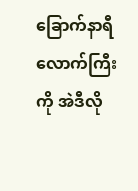ခြောက်နာရီလောက်ကြီးကို အဲဒီလို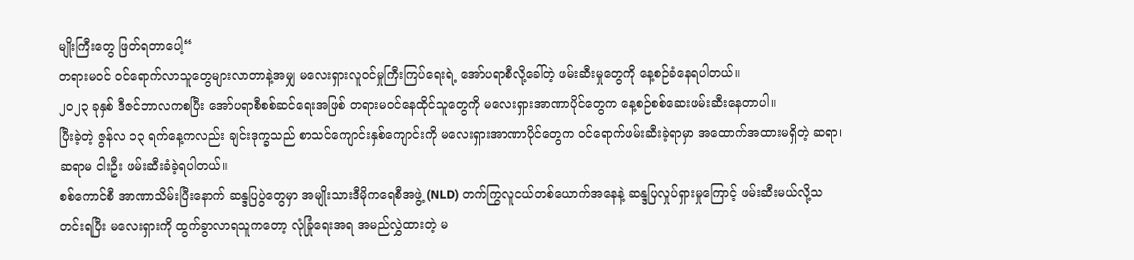မျိုးကြီးတွေ ဖြတ်ရတာပေါ့“
တရားမဝင် ဝင်ရောက်လာသူတွေများလာတာနဲ့အမျှ မလေးရှားလူဝင်မှုကြီးကြပ်ရေးရဲ့ အော်ပရာစီလို့ခေါ်တဲ့ ဖမ်းဆီးမှုတွေကို နေ့စဉ်ခံနေရပါတယ်။
၂၀၂၃ ခုနှစ် ဒီဇင်ဘာလကစပြီး အော်ပရာစီစစ်ဆင်ရေးအဖြစ် တရားမဝင်နေထိုင်သူတွေကို မလေးရှားအာဏာပိုင်တွေက နေ့စဉ်စစ်ဆေးဖမ်းဆီးနေတာပါ။
ပြီးခဲ့တဲ့ ဇွန်လ ၁၃ ရက်နေ့ကလည်း ချင်းဒုက္ခသည် စာသင်ကျောင်းနှစ်ကျောင်းကို မလေးရှားအာဏာပိုင်တွေက ဝင်ရောက်ဖမ်းဆီးခဲ့ရာမှာ အထောက်အထားမရှိတဲ့ ဆရာ၊ ဆရာမ ငါးဦး ဖမ်းဆီးခံခဲ့ရပါတယ်။
စစ်ကောင်စီ အာဏာသိမ်းပြီးနောက် ဆန္ဒပြပွဲတွေမှာ အမျိုးသားဒီမိုကရေစီအဖွဲ့ (NLD) တက်ကြွလူငယ်တစ်ယောက်အနေနဲ့ ဆန္ဒပြလှုပ်ရှားမှုကြောင့် ဖမ်းဆီးမယ်လို့သတင်းရပြီး မလေးရှားကို ထွက်ခွာလာရသူကတော့ လုံခြုံရေးအရ အမည်လွှဲထားတဲ့ မ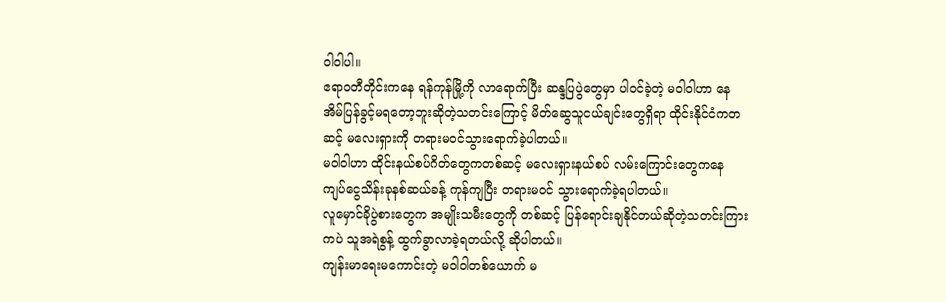ဝါဝါပါ။
ဧရာဝတီတိုင်းကနေ ရန်ကုန်မြို့ကို လာရောက်ပြီး ဆန္ဒပြပွဲတွေမှာ ပါဝင်ခဲ့တဲ့ မဝါဝါဟာ နေအိမ်ပြန်ခွင့်မရတော့ဘူးဆိုတဲ့သတင်းကြောင့် မိတ်ဆွေသူငယ်ချင်းတွေရှိရာ ထိုင်းနိုင်ငံကတဆင့် မလေးရှားကို တရားမဝင်သွားရောက်ခဲ့ပါတယ်။
မဝါဝါဟာ ထိုင်းနယ်စပ်ဂိတ်တွေကတစ်ဆင့် မလေးရှားနယ်စပ် လမ်းကြောင်းတွေကနေ ကျပ်ငွေသိန်းခုနစ်ဆယ်ခန့် ကုန်ကျပြီး တရားမဝင် သွားရောက်ခဲ့ရပါတယ်။
လူမှောင်ခိုပွဲစားတွေက အမျိုးသမီးတွေကို တစ်ဆင့် ပြန်ရောင်းချနိုင်တယ်ဆိုတဲ့သတင်းကြားကပဲ သူအရဲစွန့် ထွက်ခွာလာခဲ့ရတယ်လို့ ဆိုပါတယ်။
ကျန်းမာရေးမကောင်းတဲ့ မဝါဝါတစ်ယောက် မ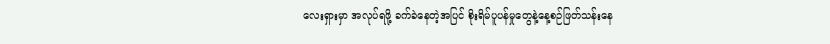လေးရှားမှာ အလုပ်ရဖို့ ခက်ခဲနေတဲ့အပြင် စိုးရိမ်ပူပန်မှုတွေနဲ့နေ့စဉ်ဖြတ်သန်းနေ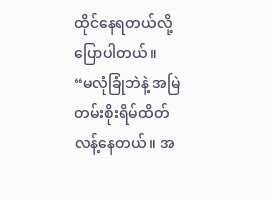ထိုင်နေရတယ်လို့ ပြောပါတယ်။
“မလုံခြုံဘဲနဲ့ အမြဲတမ်းစိုးရိမ်ထိတ်လန့်နေတယ်။ အ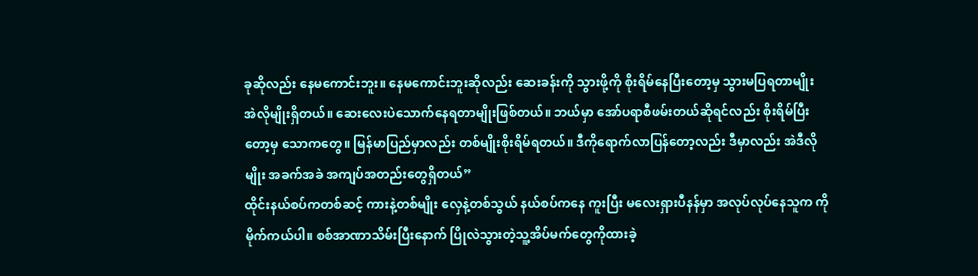ခုဆိုလည်း နေမကောင်းဘူး။ နေမကောင်းဘူးဆိုလည်း ဆေးခန်းကို သွားဖို့ကို စိုးရိမ်နေပြီးတော့မှ သွားမပြရတာမျိုး အဲလိုမျိုးရှိတယ်။ ဆေးလေးပဲသောက်နေရတာမျိုးဖြစ်တယ်။ ဘယ်မှာ အော်ပရာစီဖမ်းတယ်ဆိုရင်လည်း စိုးရိမ်ပြီးတော့မှ သောကတွေ။ မြန်မာပြည်မှာလည်း တစ်မျိုးစိုးရိမ်ရတယ်။ ဒီကိုရောက်လာပြန်တော့လည်း ဒီမှာလည်း အဲဒီလိုမျိုး အခက်အခဲ အကျပ်အတည်းတွေရှိတယ်”
ထိုင်းနယ်စပ်ကတစ်ဆင့် ကားနဲ့တစ်မျိုး လှေနဲ့တစ်သွယ် နယ်စပ်ကနေ ကူးပြီး မလေးရှားပီနန်မှာ အလုပ်လုပ်နေသူက ကိုမိုက်ကယ်ပါ။ စစ်အာဏာသိမ်းပြီးနောက် ပြိုလဲသွားတဲ့သူ့အိပ်မက်တွေကိုထားခဲ့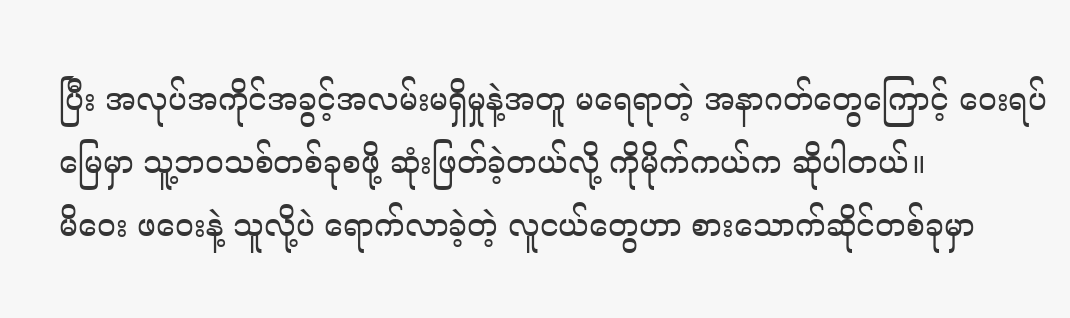ပြီး အလုပ်အကိုင်အခွင့်အလမ်းမရှိမှုနဲ့အတူ မရေရာတဲ့ အနာဂတ်တွေကြောင့် ဝေးရပ်မြေမှာ သူ့ဘဝသစ်တစ်ခုစဖို့ ဆုံးဖြတ်ခဲ့တယ်လို့ ကိုမိုက်ကယ်က ဆိုပါတယ်။
မိဝေး ဖဝေးနဲ့ သူလို့ပဲ ရောက်လာခဲ့တဲ့ လူငယ်တွေဟာ စားသောက်ဆိုင်တစ်ခုမှာ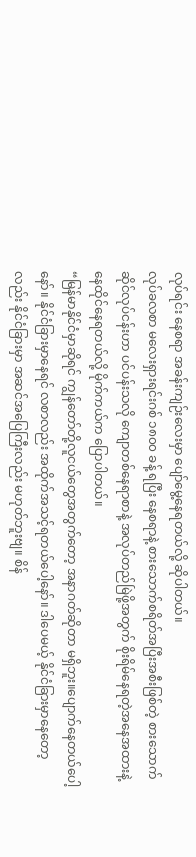လုပ်ရင်း နေစရာ အခန်းကျဉ်းလေးမှာ ပျော်မွေ့နေရတယ်လို့ ဆိုပါတယ်။
လုပ်ခလစာ မလေးရှားရင်းဂစ် ၁၈၀၀ ခန့် ရပြီး နေစရာနဲ့ စားသောက်စရိတ်အပြီးအစီးဖြစ်တဲ့ စားသောက်ဆိုင်လုပ်ငန်းဟာ ပင်ပန်းသလို ကျောတစ်နေရာစာနဲ့ အလုပ်တည်မြဲဖို့အတွက် စိုးရိမ်နေရတဲ့အနေအထားနဲ့ နေထိုင်နေရတယ်လို့ မိုက်ကယ်က ပြောပါတယ်။
“မြန်မာနိုင်ငံမှာဆိုရင် ကျွန်တော်တို့လူငယ်တွေအတွက်တော့ အနာဂတ်ဆိုတာ မရှိဘူး။ပျောက်နေတယ်ပေါ့နော်။ နိုင်ငံခြားမှာနေရင် လစာလည်း အထိုက်အသင့်ရတယ်ပေါ့နော်။ ဒါပေမယ့် နိုင်ငံခြားမှာနေတော့လည်း နိုင်ငံခြားမှာ အဆင်အပြေကြီးလည်း မဟုတ်ဘူးဗျ။ စိန်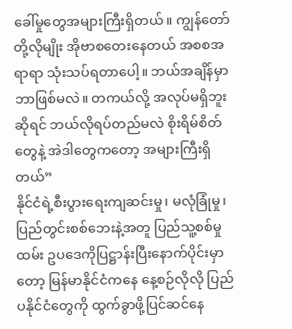ခေါ်မှုတွေအများကြီးရှိတယ်။ ကျွန်တော်တို့လိုမျိုး အိုဗာစတေးနေတယ် အစစအရာရာ သုံးသပ်ရတာပေါ့။ ဘယ်အချိန်မှာ ဘာဖြစ်မလဲ။ တကယ်လို့ အလုပ်မရှိဘူးဆိုရင် ဘယ်လိုရပ်တည်မလဲ စိုးရိမ်စိတ်တွေနဲ့ အဲဒါတွေကတော့ အများကြီးရှိတယ်”
နိုင်ငံရဲ့စီးပွားရေးကျဆင်းမှု၊ မလုံခြုံမှု၊ ပြည်တွင်းစစ်ဘေးနဲ့အတူ ပြည်သူ့စစ်မှုထမ်း ဥပဒေကိုပြဋ္ဌာန်းပြီးနောက်ပိုင်းမှာတော့ မြန်မာနိုင်ငံကနေ နေ့စဉ်လိုလို ပြည်ပနိုင်ငံတွေကို ထွက်ခွာဖို့ပြင်ဆင်နေ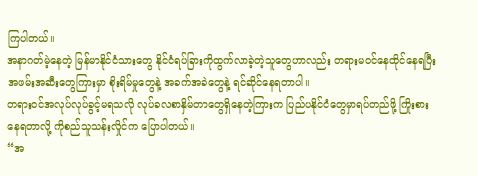ကြပါတယ်။
အနာဂတ်မဲ့နေတဲ့ မြန်မာနိုင်ငံသားတွေ နိုင်ငံရပ်ခြားကိုထွက်လာခဲ့တဲ့သူတွေဟာလည်း တရားမဝင်နေထိုင်နေရပြီး အဖမ်းအဆီးတွေကြားမှာ စိုးရိမ်မှုတွေနဲ့ အခက်အခဲတွေနဲ့ ရင်ဆိုင်နေရတာပါ။
တရားဝင်အလုပ်လုပ်ခွင့်မရသလို လုပ်ခလစာနှိမ်တာတွေရှိနေတဲ့ကြားက ပြည်ပနိုင်ငံတွေမှာရပ်တည်ဖို့ ကြိုးစားနေရတာလို့ ကိုစည်သူသန်းလှိုင်က ပြောပါတယ်။
“အ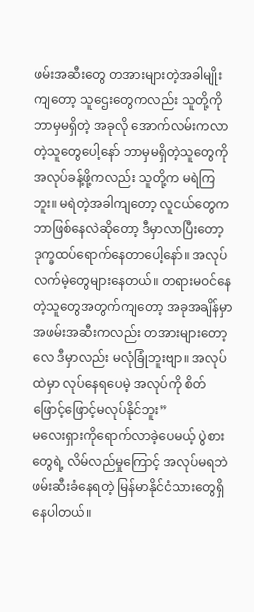ဖမ်းအဆီးတွေ တအားများတဲ့အခါမျိုးကျတော့ သူဌေးတွေကလည်း သူတို့ကို ဘာမှမရှိတဲ့ အခုလို အောက်လမ်းကလာတဲ့သူတွေပေါ့နော် ဘာမှမရှိတဲ့သူတွေကို အလုပ်ခန့်ဖို့ကလည်း သူတို့က မရဲကြဘူး။ မရဲတဲ့အခါကျတော့ လူငယ်တွေက ဘာဖြစ်နေလဲဆိုတော့ ဒီမှာလာပြီးတော့ ဒုက္ခထပ်ရောက်နေတာပေါ့နော်။ အလုပ်လက်မဲ့တွေများနေတယ်။ တရားမဝင်နေတဲ့သူတွေအတွက်ကျတော့ အခုအချိန်မှာအဖမ်းအဆီးကလည်း တအားများတော့လေ ဒီမှာလည်း မလုံခြုံဘူးဗျာ။ အလုပ်ထဲမှာ လုပ်နေရပေမဲ့ အလုပ်ကို စိတ်ဖြောင့်ဖြောင့်မလုပ်နိုင်ဘူး”
မလေးရှားကိုရောက်လာခဲ့ပေမယ့် ပွဲစားတွေရဲ့ လိမ်လည်မှုကြောင့် အလုပ်မရဘဲ ဖမ်းဆီးခံနေရတဲ့ မြန်မာနိုင်ငံသားတွေရှိနေပါတယ်။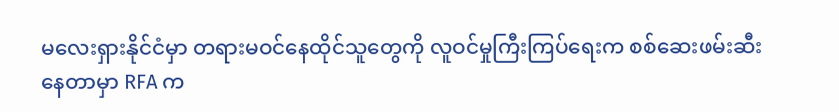မလေးရှားနိုင်ငံမှာ တရားမဝင်နေထိုင်သူတွေကို လူဝင်မှုကြီးကြပ်ရေးက စစ်ဆေးဖမ်းဆီးနေတာမှာ RFA က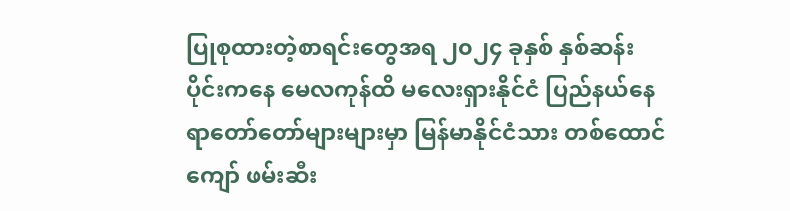ပြုစုထားတဲ့စာရင်းတွေအရ ၂၀၂၄ ခုနှစ် နှစ်ဆန်းပိုင်းကနေ မေလကုန်ထိ မလေးရှားနိုင်ငံ ပြည်နယ်နေရာတော်တော်များများမှာ မြန်မာနိုင်ငံသား တစ်ထောင်ကျော် ဖမ်းဆီး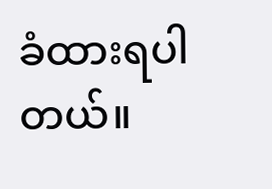ခံထားရပါတယ်။